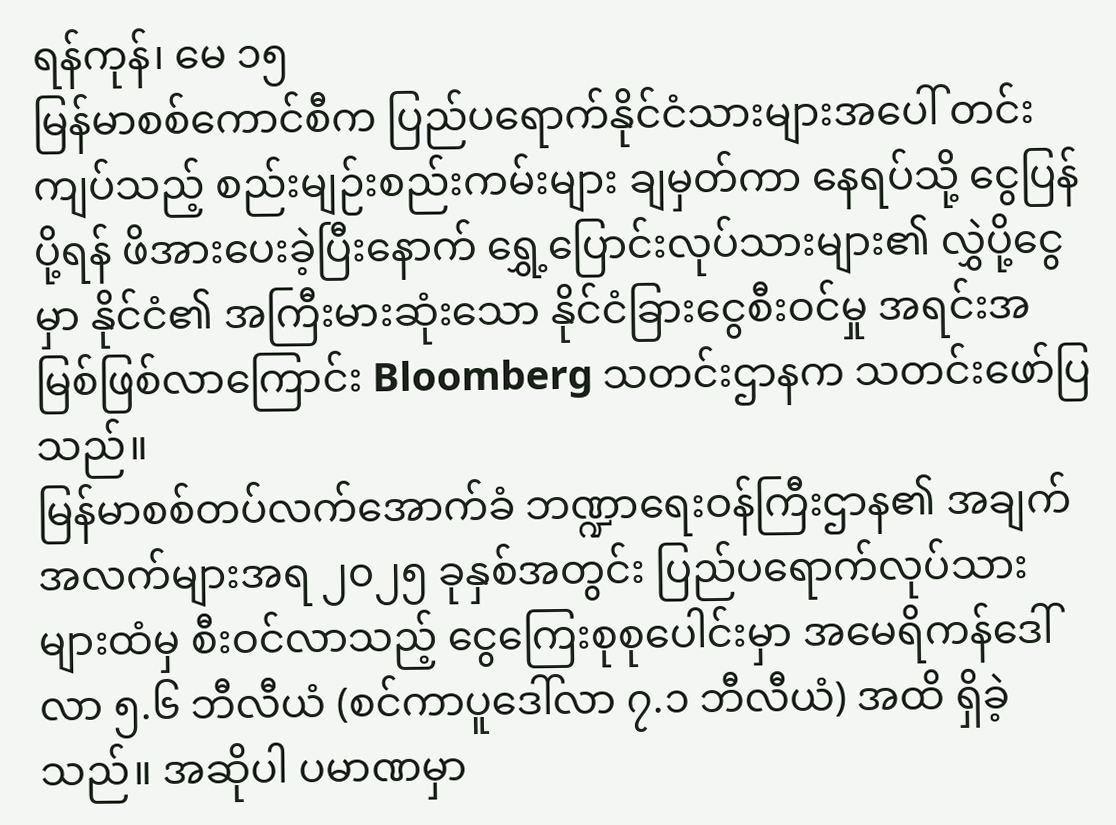ရန်ကုန်၊ မေ ၁၅
မြန်မာစစ်ကောင်စီက ပြည်ပရောက်နိုင်ငံသားများအပေါ် တင်းကျပ်သည့် စည်းမျဉ်းစည်းကမ်းများ ချမှတ်ကာ နေရပ်သို့ ငွေပြန်ပို့ရန် ဖိအားပေးခဲ့ပြီးနောက် ရွှေ့ပြောင်းလုပ်သားများ၏ လွှဲပို့ငွေမှာ နိုင်ငံ၏ အကြီးမားဆုံးသော နိုင်ငံခြားငွေစီးဝင်မှု အရင်းအမြစ်ဖြစ်လာကြောင်း Bloomberg သတင်းဌာနက သတင်းဖော်ပြသည်။
မြန်မာစစ်တပ်လက်အောက်ခံ ဘဏ္ဍာရေးဝန်ကြီးဌာန၏ အချက်အလက်များအရ ၂၀၂၅ ခုနှစ်အတွင်း ပြည်ပရောက်လုပ်သားများထံမှ စီးဝင်လာသည့် ငွေကြေးစုစုပေါင်းမှာ အမေရိကန်ဒေါ်လာ ၅.၆ ဘီလီယံ (စင်ကာပူဒေါ်လာ ၇.၁ ဘီလီယံ) အထိ ရှိခဲ့သည်။ အဆိုပါ ပမာဏမှာ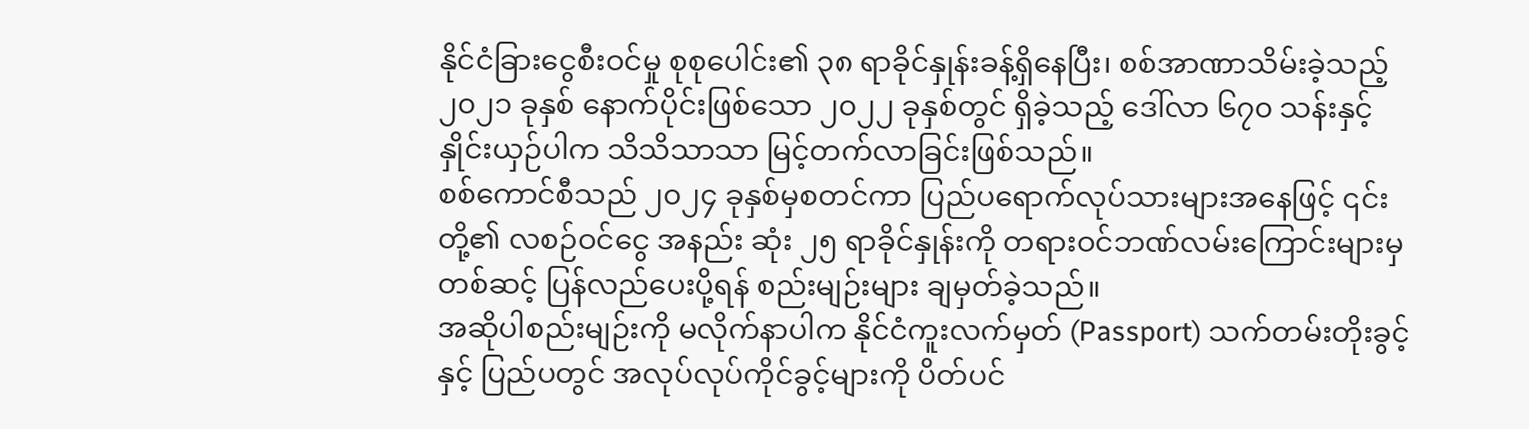နိုင်ငံခြားငွေစီးဝင်မှု စုစုပေါင်း၏ ၃၈ ရာခိုင်နှုန်းခန့်ရှိနေပြီး၊ စစ်အာဏာသိမ်းခဲ့သည့် ၂၀၂၁ ခုနှစ် နောက်ပိုင်းဖြစ်သော ၂၀၂၂ ခုနှစ်တွင် ရှိခဲ့သည့် ဒေါ်လာ ၆၇၀ သန်းနှင့် နှိုင်းယှဉ်ပါက သိသိသာသာ မြင့်တက်လာခြင်းဖြစ်သည်။
စစ်ကောင်စီသည် ၂၀၂၄ ခုနှစ်မှစတင်ကာ ပြည်ပရောက်လုပ်သားများအနေဖြင့် ၎င်းတို့၏ လစဉ်ဝင်ငွေ အနည်း ဆုံး ၂၅ ရာခိုင်နှုန်းကို တရားဝင်ဘဏ်လမ်းကြောင်းများမှတစ်ဆင့် ပြန်လည်ပေးပို့ရန် စည်းမျဉ်းများ ချမှတ်ခဲ့သည်။
အဆိုပါစည်းမျဉ်းကို မလိုက်နာပါက နိုင်ငံကူးလက်မှတ် (Passport) သက်တမ်းတိုးခွင့်နှင့် ပြည်ပတွင် အလုပ်လုပ်ကိုင်ခွင့်များကို ပိတ်ပင်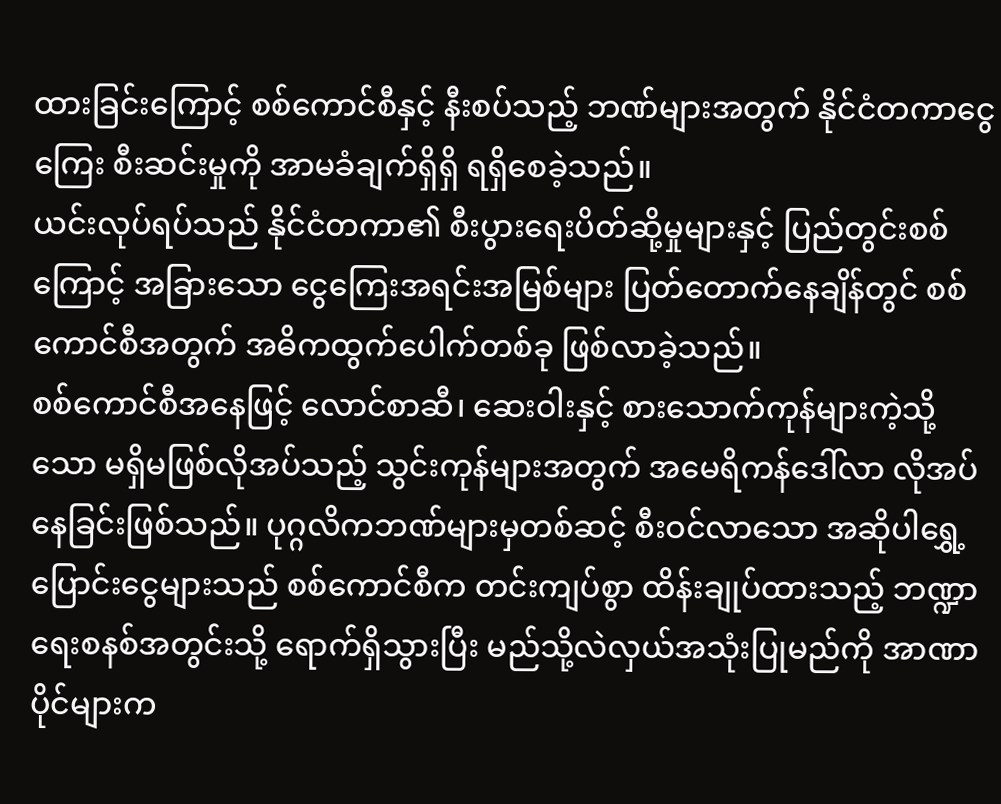ထားခြင်းကြောင့် စစ်ကောင်စီနှင့် နီးစပ်သည့် ဘဏ်များအတွက် နိုင်ငံတကာငွေကြေး စီးဆင်းမှုကို အာမခံချက်ရှိရှိ ရရှိစေခဲ့သည်။
ယင်းလုပ်ရပ်သည် နိုင်ငံတကာ၏ စီးပွားရေးပိတ်ဆို့မှုများနှင့် ပြည်တွင်းစစ်ကြောင့် အခြားသော ငွေကြေးအရင်းအမြစ်များ ပြတ်တောက်နေချိန်တွင် စစ်ကောင်စီအတွက် အဓိကထွက်ပေါက်တစ်ခု ဖြစ်လာခဲ့သည်။
စစ်ကောင်စီအနေဖြင့် လောင်စာဆီ၊ ဆေးဝါးနှင့် စားသောက်ကုန်များကဲ့သို့သော မရှိမဖြစ်လိုအပ်သည့် သွင်းကုန်များအတွက် အမေရိကန်ဒေါ်လာ လိုအပ်နေခြင်းဖြစ်သည်။ ပုဂ္ဂလိကဘဏ်များမှတစ်ဆင့် စီးဝင်လာသော အဆိုပါရွှေ့ပြောင်းငွေများသည် စစ်ကောင်စီက တင်းကျပ်စွာ ထိန်းချုပ်ထားသည့် ဘဏ္ဍာရေးစနစ်အတွင်းသို့ ရောက်ရှိသွားပြီး မည်သို့လဲလှယ်အသုံးပြုမည်ကို အာဏာပိုင်များက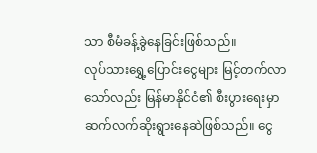သာ စီမံခန့်ခွဲနေခြင်းဖြစ်သည်။
လုပ်သားရွှေ့ပြောင်းငွေများ မြင့်တက်လာသော်လည်း မြန်မာနိုင်ငံ၏ စီးပွားရေးမှာ ဆက်လက်ဆိုးရွားနေဆဲဖြစ်သည်။ ငွေ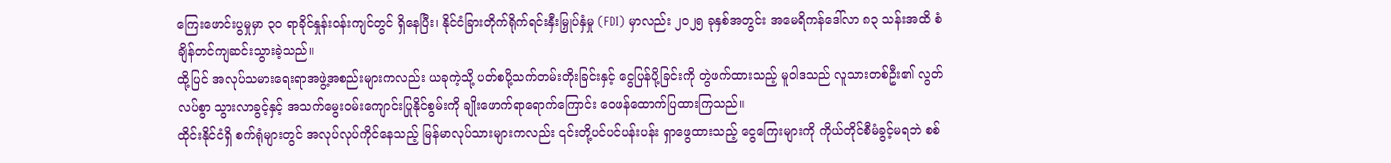ကြေးဖောင်းပွမှုမှာ ၃၀ ရာခိုင်နှုန်းဝန်းကျင်တွင် ရှိနေပြီး၊ နိုင်ငံခြားတိုက်ရိုက်ရင်းနှီးမြှုပ်နှံမှု (FDI) မှာလည်း ၂၀၂၅ ခုနှစ်အတွင်း အမေရိကန်ဒေါ်လာ ၈၃ သန်းအထိ စံချိန်တင်ကျဆင်းသွားခဲ့သည်။
ထို့ပြင် အလုပ်သမားရေးရာအဖွဲ့အစည်းများကလည်း ယခုကဲ့သို့ ပတ်စပို့သက်တမ်းတိုးခြင်းနှင့် ငွေပြန်ပို့ခြင်းကို တွဲဖက်ထားသည့် မူဝါဒသည် လူသားတစ်ဦး၏ လွတ်လပ်စွာ သွားလာခွင့်နှင့် အသက်မွေးဝမ်းကျောင်းပြုနိုင်စွမ်းကို ချိုးဖောက်ရာရောက်ကြောင်း ဝေဖန်ထောက်ပြထားကြသည်။
ထိုင်းနိုင်ငံရှိ စက်ရုံများတွင် အလုပ်လုပ်ကိုင်နေသည့် မြန်မာလုပ်သားများကလည်း ၎င်းတို့ပင်ပင်ပန်းပန်း ရှာဖွေထားသည့် ငွေကြေးများကို ကိုယ်တိုင်စီမံခွင့်မရဘဲ စစ်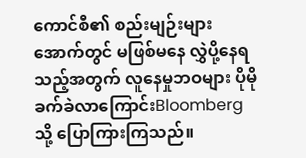ကောင်စီ၏ စည်းမျဉ်းများအောက်တွင် မဖြစ်မနေ လွှဲပို့နေရသည့်အတွက် လူနေမှုဘဝများ ပိုမိုခက်ခဲလာကြောင်းBloomberg သို့ ပြောကြားကြသည်။